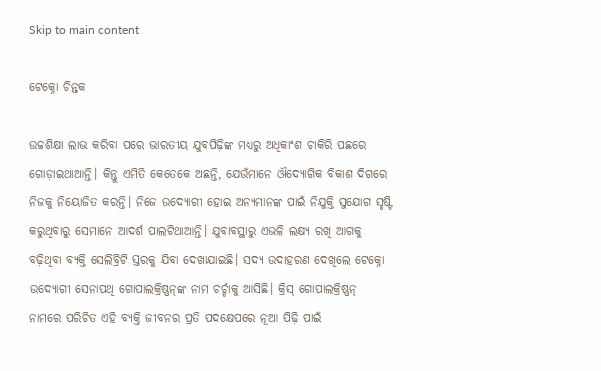Skip to main content

ଟେକ୍ନୋ ଚିନ୍ତକ

ଉଚ୍ଚଶିକ୍ଷା ଲାଭ କରିବା ପରେ ଭାରତୀୟ ଯୁବପିଢ଼ିଙ୍କ ମଧ୍ୟରୁ ଅଧିକାଂଶ ଚାକିରି ପଛରେ ଗୋଡ଼ାଇଥାଆନ୍ତି। କିନ୍ତୁ ଏମିତି କେତେକେ ଅଛନ୍ତି, ଯେଉଁମାନେ ଔଦ୍ୟୋଗିକ ବିକାଶ ଦିଗରେ ନିଜକୁ ନିୟୋଜିତ କରନ୍ତି। ନିଜେ ଉଦ୍ୟୋଗୀ ହୋଇ ଅନ୍ୟମାନଙ୍କ ପାଇଁ ନିଯୁକ୍ତି ସୁଯୋଗ ସୃଷ୍ଟି କରୁଥିବାରୁ ସେମାନେ ଆଦର୍ଶ ପାଲଟିଥାଆନ୍ତି। ଯୁବାବସ୍ଥାରୁ ଏଭଳି ଲକ୍ଷ୍ୟ ରଖି ଆଗକୁ ବଢ଼ିଥିବା ବ୍ୟକ୍ତି ସେଲିବ୍ରିଟି ସ୍ତରକୁ ଯିବା ଦେଖାଯାଇଛି। ସଦ୍ୟ ଉଦାହରଣ ଦେଖିଲେ ଟେକ୍ନୋ ଉଦ୍ୟୋଗୀ ସେନାପଥି ଗୋପାଲକ୍ରିଷ୍ଣନ୍‌ଙ୍କ ନାମ ଚର୍ଚ୍ଚାକୁ ଆସିଛି। କ୍ରିସ୍‌ ଗୋପାଲକ୍ରିଷ୍ଣନ୍‌ ନାମରେ ପରିଚିତ ଏହି ବ୍ୟକ୍ତି ଜୀବନର ପ୍ରତି ପଦକ୍ଷେପରେ ନୂଆ ପିଢ଼ି ପାଇଁ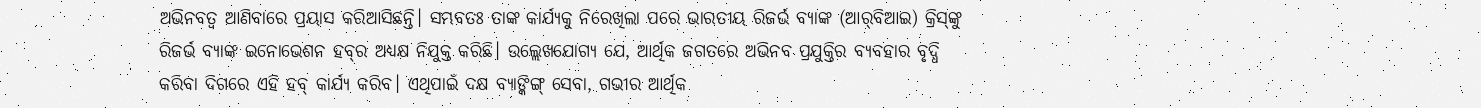ଅଭିନବତ୍ୱ ଆଣିବାରେ ପ୍ରୟାସ କରିଆସିଛନ୍ତି। ସମ୍ଭବତଃ ତାଙ୍କ କାର୍ଯ୍ୟକୁ ନିରେଖିଲା ପରେ ଭାରତୀୟ ରିଜର୍ଭ ବ୍ୟାଙ୍କ (ଆର୍‌ବିଆଇ) କ୍ରିସ୍‌ଙ୍କୁ ରିଜର୍ଭ ବ୍ୟାଙ୍କ ଇନୋଭେଶନ ହବ୍‌ର ଅଧ୍ୟକ୍ଷ ନିଯୁକ୍ତ କରିଛି। ଉଲ୍ଲେଖଯୋଗ୍ୟ ଯେ, ଆର୍ଥିକ ଜଗତରେ ଅଭିନବ ପ୍ରଯୁକ୍ତିର ବ୍ୟବହାର ବୃଦ୍ଧି କରିବା ଦିଗରେ ଏହି ହବ୍‌ କାର୍ଯ୍ୟ କରିବ। ଏଥିପାଇଁ ଦକ୍ଷ ବ୍ୟାଙ୍କିଙ୍ଗ୍‌ ସେବା, ଗଭୀର ଆର୍ଥିକ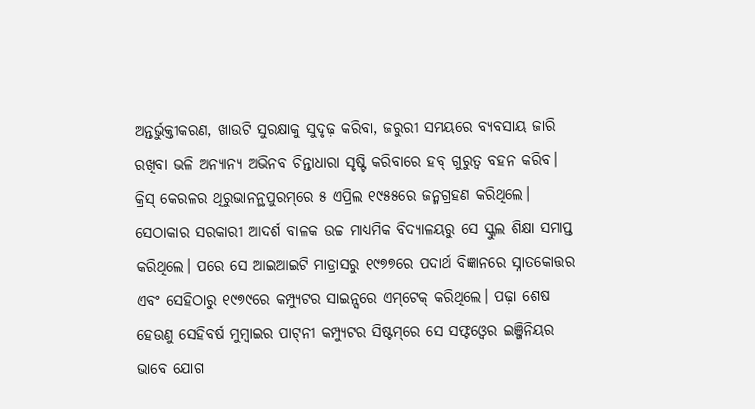ଅନ୍ତର୍ଭୁକ୍ତୀକରଣ, ଖାଉଟି ସୁରକ୍ଷାକୁ ସୁଦୃଢ଼ କରିବା, ଜରୁରୀ ସମୟରେ ବ୍ୟବସାୟ ଜାରି ରଖିବା ଭଳି ଅନ୍ୟାନ୍ୟ ଅଭିନବ ଚିନ୍ତାଧାରା ସୃଷ୍ଟି କରିବାରେ ହବ୍‌ ଗୁରୁତ୍ୱ ବହନ କରିବ।
କ୍ରିସ୍‌ କେରଳର ଥିରୁଭାନନ୍ଥପୁରମ୍‌ରେ ୫ ଏପ୍ରିଲ ୧୯୫୫ରେ ଜନ୍ମଗ୍ରହଣ କରିଥିଲେ। ସେଠାକାର ସରକାରୀ ଆଦର୍ଶ ବାଳକ ଉଚ୍ଚ ମାଧ୍ୟମିକ ବିଦ୍ୟାଳୟରୁ ସେ ସ୍କୁଲ ଶିକ୍ଷା ସମାପ୍ତ କରିଥିଲେ। ପରେ ସେ ଆଇଆଇଟି ମାଡ୍ରାସରୁ ୧୯୭୭ରେ ପଦାର୍ଥ ବିଜ୍ଞାନରେ ସ୍ନାତକୋତ୍ତର ଏବଂ ସେହିଠାରୁ ୧୯୭୯ରେ କମ୍ପ୍ୟୁଟର ସାଇନ୍ସରେ ଏମ୍‌ଟେକ୍‌ କରିଥିଲେ। ପଢ଼ା ଶେଷ ହେଉଣୁ ସେହିବର୍ଷ ମୁମ୍ବାଇର ପାଟ୍‌ନୀ କମ୍ପ୍ୟୁଟର ସିଷ୍ଟମ୍‌ରେ ସେ ସଫ୍ଟଓ୍ବେର ଇଞ୍ଜିନିୟର ଭାବେ ଯୋଗ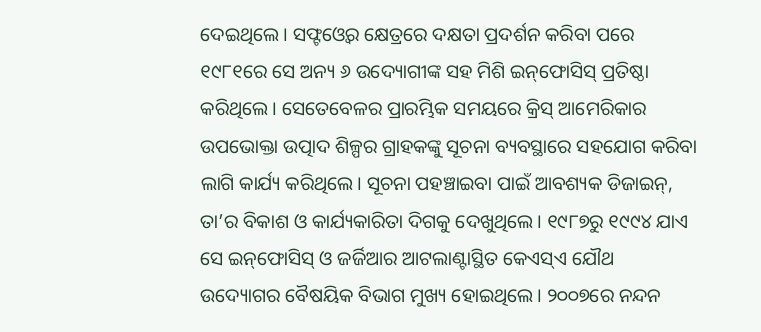ଦେଇଥିଲେ। ସଫ୍ଟଓ୍ବେର କ୍ଷେତ୍ରରେ ଦକ୍ଷତା ପ୍ରଦର୍ଶନ କରିବା ପରେ ୧୯୮୧ରେ ସେ ଅନ୍ୟ ୬ ଉଦ୍ୟୋଗୀଙ୍କ ସହ ମିଶି ଇନ୍‌ଫୋସିସ୍‌ ପ୍ରତିଷ୍ଠା କରିଥିଲେ। ସେତେବେଳର ପ୍ରାରମ୍ଭିକ ସମୟରେ କ୍ରିସ୍‌ ଆମେରିକାର ଉପଭୋକ୍ତା ଉତ୍ପାଦ ଶିଳ୍ପର ଗ୍ରାହକଙ୍କୁ ସୂଚନା ବ୍ୟବସ୍ଥାରେ ସହଯୋଗ କରିବା ଲାଗି କାର୍ଯ୍ୟ କରିଥିଲେ। ସୂଚନା ପହଞ୍ଚାଇବା ପାଇଁ ଆବଶ୍ୟକ ଡିଜାଇନ୍‌, ତା’ର ବିକାଶ ଓ କାର୍ଯ୍ୟକାରିତା ଦିଗକୁ ଦେଖୁଥିଲେ। ୧୯୮୭ରୁ ୧୯୯୪ ଯାଏ ସେ ଇନ୍‌ଫୋସିସ୍‌ ଓ ଜର୍ଜିଆର ଆଟଲାଣ୍ଟାସ୍ଥିତ କେଏସ୍‌ଏ ଯୌଥ ଉଦ୍ୟୋଗର ବୈଷୟିକ ବିଭାଗ ମୁଖ୍ୟ ହୋଇଥିଲେ। ୨୦୦୭ରେ ନନ୍ଦନ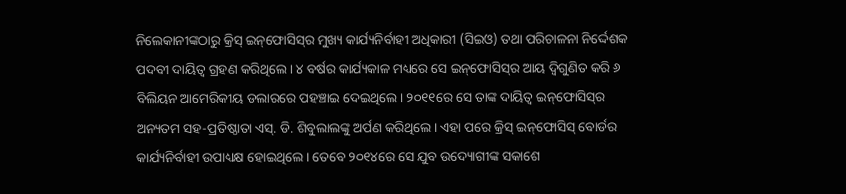ନିଲେକାନୀଙ୍କଠାରୁ କ୍ରିସ୍‌ ଇନ୍‌ଫୋସିସ୍‌ର ମୁଖ୍ୟ କାର୍ଯ୍ୟନିର୍ବାହୀ ଅଧିକାରୀ (ସିଇଓ) ତଥା ପରିଚାଳନା ନିର୍ଦ୍ଦେଶକ ପଦବୀ ଦାୟିତ୍ୱ ଗ୍ରହଣ କରିଥିଲେ। ୪ ବର୍ଷର କାର୍ଯ୍ୟକାଳ ମଧ୍ୟରେ ସେ ଇନ୍‌ଫୋସିସ୍‌ର ଆୟ ଦ୍ୱିଗୁଣିତ କରି ୬ ବିଲିୟନ ଆମେରିକୀୟ ଡଲାରରେ ପହଞ୍ଚାଇ ଦେଇଥିଲେ। ୨୦୧୧ରେ ସେ ତାଙ୍କ ଦାୟିତ୍ୱ ଇନ୍‌ଫୋସିସ୍‌ର ଅନ୍ୟତମ ସହ-ପ୍ରତିଷ୍ଠାତା ଏସ୍‌. ଡି. ଶିବୁଲାଲଙ୍କୁ ଅର୍ପଣ କରିଥିଲେ। ଏହା ପରେ କ୍ରିସ୍‌ ଇନ୍‌ଫୋସିସ୍‌ ବୋର୍ଡର କାର୍ଯ୍ୟନିର୍ବାହୀ ଉପାଧ୍ୟକ୍ଷ ହୋଇଥିଲେ। ତେବେ ୨୦୧୪ରେ ସେ ଯୁବ ଉଦ୍ୟୋଗୀଙ୍କ ସକାଶେ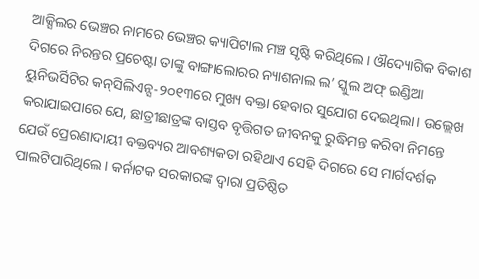ଆକ୍ସିଲର ଭେଞ୍ଚର ନାମରେ ଭେଞ୍ଚର କ୍ୟାପିଟାଲ ମଞ୍ଚ ସୃଷ୍ଟି କରିଥିଲେ। ଔଦ୍ୟୋଗିକ ବିକାଶ ଦିଗରେ ନିରନ୍ତର ପ୍ରଚେଷ୍ଟା ତାଙ୍କୁ ବାଙ୍ଗାଲୋରର ନ୍ୟାଶନାଲ ଲ’ ସ୍କୁଲ ଅଫ୍‌ ଇଣ୍ଡିଆ ୟୁନିଭର୍ସିଟିର କନ୍‌ସିଲିଏନ୍ସ-୨୦୧୩ରେ ମୁଖ୍ୟ ବକ୍ତା ହେବାର ସୁଯୋଗ ଦେଇଥିଲା। ଉଲ୍ଲେଖ କରାଯାଇପାରେ ଯେ, ଛାତ୍ରୀଛାତ୍ରଙ୍କ ବାସ୍ତବ ବୃତ୍ତିଗତ ଜୀବନକୁ ରୁଦ୍ଧିମନ୍ତ କରିବା ନିମନ୍ତେ ଯେଉଁ ପ୍ରେରଣାଦାୟୀ ବକ୍ତବ୍ୟର ଆବଶ୍ୟକତା ରହିଥାଏ ସେହି ଦିଗରେ ସେ ମାର୍ଗଦର୍ଶକ ପାଲଟିପାରିଥିଲେ। କର୍ନାଟକ ସରକାରଙ୍କ ଦ୍ୱାରା ପ୍ରତିଷ୍ଠିତ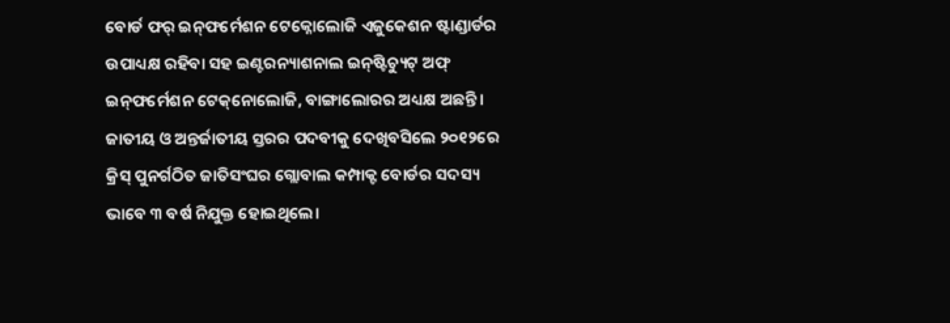ବୋର୍ଡ ଫର୍‌ ଇନ୍‌ଫର୍ମେଶନ ଟେକ୍ନୋଲୋଜି ଏଜୁକେଶନ ଷ୍ଟାଣ୍ଡାର୍ଡର ଉପାଧ୍ୟକ୍ଷ ରହିବା ସହ ଇଣ୍ଟରନ୍ୟାଶନାଲ ଇନ୍‌ଷ୍ଟିଚ୍ୟୁଟ୍‌ ଅଫ୍‌ ଇନ୍‌ଫର୍ମେଶନ ଟେକ୍‌ନୋଲୋଜି, ବାଙ୍ଗାଲୋରର ଅଧ୍ୟକ୍ଷ ଅଛନ୍ତି। ଜାତୀୟ ଓ ଅନ୍ତର୍ଜାତୀୟ ସ୍ତରର ପଦବୀକୁ ଦେଖିବସିଲେ ୨୦୧୨ରେ କ୍ରିସ୍‌ ପୁନର୍ଗଠିତ ଜାତିସଂଘର ଗ୍ଲୋବାଲ କମ୍ପାକ୍ଟ ବୋର୍ଡର ସଦସ୍ୟ ଭାବେ ୩ ବର୍ଷ ନିଯୁକ୍ତ ହୋଇଥିଲେ।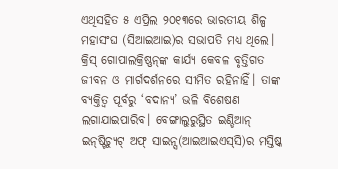ଏଥିସହିତ ୫ ଏପ୍ରିଲ ୨୦୧୩ରେ ଭାରତୀୟ ଶିଳ୍ପ ମହାସଂଘ (ସିଆଇଆଇ)ର ସଭାପତି ମଧ୍ୟ ଥିଲେ।
କ୍ରିସ୍‌ ଗୋପାଲକ୍ରିଷ୍ଣନ୍‌ଙ୍କ କାର୍ଯ୍ୟ କେବଳ ବୃତ୍ତିଗତ ଜୀବନ ଓ ମାର୍ଗଦର୍ଶନରେ ସୀମିତ ରହିନାହିଁ। ତାଙ୍କ ବ୍ୟକ୍ତିତ୍ୱ ପୂର୍ବରୁ ‘ବଦାନ୍ୟ’ ଭଳି ବିଶେଷଣ ଲଗାଯାଇପାରିବ। ବେଙ୍ଗାଲୁରୁସ୍ଥିତ ଇଣ୍ଡିଆନ୍‌ ଇନ୍‌ଷ୍ଟିଚ୍ୟୁଟ୍‌ ଅଫ୍‌ ସାଇନ୍ସ(ଆଇଆଇଏସ୍‌ସି)ର ମସ୍ତିଷ୍କ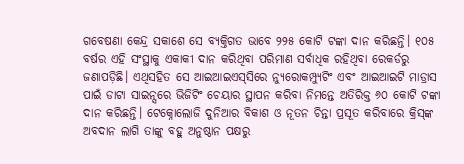ଗବେଷଣା କେନ୍ଦ୍ର ସକାଶେ ସେ ବ୍ୟକ୍ତିଗତ ଭାବେ ୨୨୫ କୋଟି ଟଙ୍କା ଦାନ କରିଛନ୍ତି। ୧୦୫ ବର୍ଷର ଏହି ସଂସ୍ଥାକୁ ଏକାକୀ ଦାନ କରିଥିବା ପରିମାଣ ସର୍ବାଧିକ ରହିଥିବା ରେକର୍ଡରୁ ଜଣାପଡ଼ିଛି। ଏଥିସହିତ ସେ ଆଇଆଇଏସ୍‌ସିରେ ନ୍ୟୁରୋକମ୍ପ୍ୟୁଟିଂ ଏବଂ ଆଇଆଇଟି ମାଡ୍ରାସ ପାଇଁ ଡାଟା ସାଇନ୍ସରେ ଭିଜିଟିଂ ଚେୟାର ସ୍ଥାପନ କରିବା ନିମନ୍ତେ ଅତିରିକ୍ତ ୬୦ କୋଟି ଟଙ୍କା ଦାନ କରିଛନ୍ତି। ଟେକ୍ନୋଲୋଜି ଦୁନିଆର ବିକାଶ ଓ ନୂତନ ଚିନ୍ତା ପ୍ରସୂତ କରିବାରେ କ୍ରିସ୍‌ଙ୍କ ଅବଦାନ ଲାଗି ତାଙ୍କୁ ବହୁ ଅନୁଷ୍ଠାନ ପକ୍ଷରୁ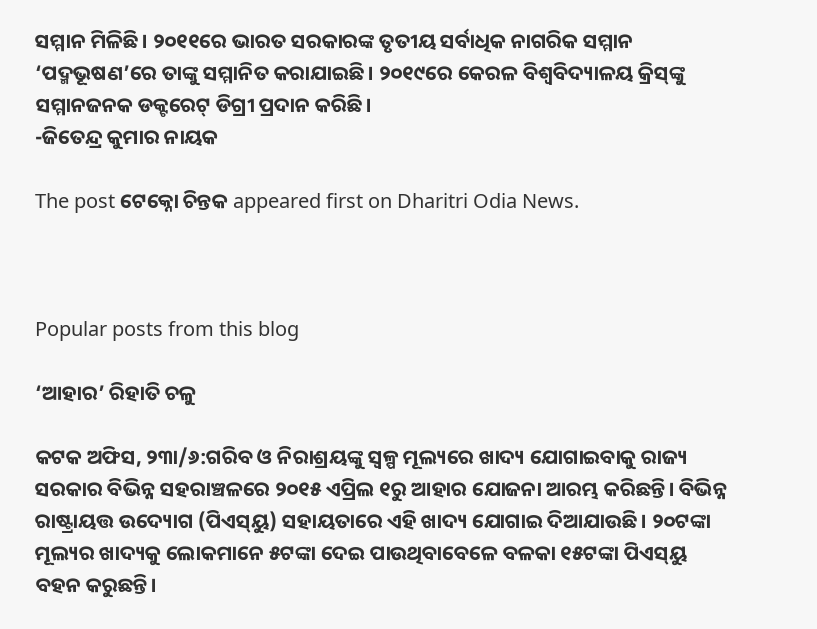ସମ୍ମାନ ମିଳିଛି। ୨୦୧୧ରେ ଭାରତ ସରକାରଙ୍କ ତୃତୀୟ ସର୍ବାଧିକ ନାଗରିକ ସମ୍ମାନ ‘ପଦ୍ମଭୂଷଣ’ରେ ତାଙ୍କୁ ସମ୍ମାନିତ କରାଯାଇଛି। ୨୦୧୯ରେ କେରଳ ବିଶ୍ୱବିଦ୍ୟାଳୟ କ୍ରିସ୍‌ଙ୍କୁ ସମ୍ମାନଜନକ ଡକ୍ଟରେଟ୍‌ ଡିଗ୍ରୀ ପ୍ରଦାନ କରିଛି।
-ଜିତେନ୍ଦ୍ର କୁମାର ନାୟକ

The post ଟେକ୍ନୋ ଚିନ୍ତକ appeared first on Dharitri Odia News.



Popular posts from this blog

‘ଆହାର’ ରିହାତି ଚଳୁ

କଟକ ଅଫିସ, ୨୩ା/୬:ଗରିବ ଓ ନିରାଶ୍ରୟଙ୍କୁ ସ୍ବଳ୍ପ ମୂଲ୍ୟରେ ଖାଦ୍ୟ ଯୋଗାଇବାକୁ ରାଜ୍ୟ ସରକାର ବିଭିନ୍ନ ସହରାଞ୍ଚଳରେ ୨୦୧୫ ଏପ୍ରିଲ ୧ରୁ ଆହାର ଯୋଜନା ଆରମ୍ଭ କରିଛନ୍ତି। ବିଭିନ୍ନ ରାଷ୍ଟ୍ରାୟତ୍ତ ଉଦ୍ୟୋଗ (ପିଏସ୍‌ୟୁ) ସହାୟତାରେ ଏହି ଖାଦ୍ୟ ଯୋଗାଇ ଦିଆଯାଉଛି। ୨୦ଟଙ୍କା ମୂଲ୍ୟର ଖାଦ୍ୟକୁ ଲୋକମାନେ ୫ଟଙ୍କା ଦେଇ ପାଉଥିବାବେଳେ ବଳକା ୧୫ଟଙ୍କା ପିଏସ୍‌ୟୁ ବହନ କରୁଛନ୍ତି।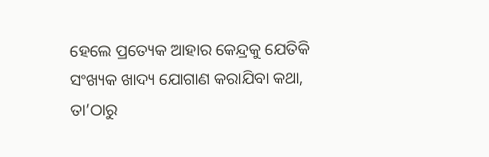ହେଲେ ପ୍ରତ୍ୟେକ ଆହାର କେନ୍ଦ୍ରକୁ ଯେତିକି ସଂଖ୍ୟକ ଖାଦ୍ୟ ଯୋଗାଣ କରାଯିବା କଥା, ତା’ଠାରୁ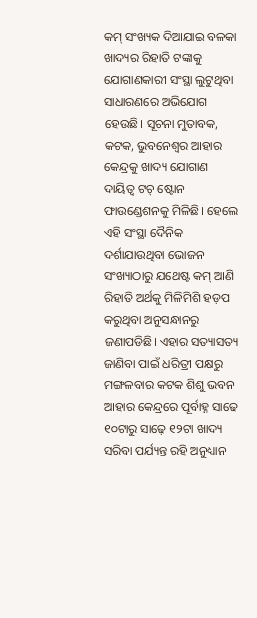କମ୍‌ ସଂଖ୍ୟକ ଦିଆଯାଇ ବଳକା ଖାଦ୍ୟର ରିହାତି ଟଙ୍କାକୁ ଯୋଗାଣକାରୀ ସଂସ୍ଥା ଲୁଟୁଥିବା ସାଧାରଣରେ ଅଭିଯୋଗ ହେଉଛି। ସୂଚନା ମୁତାବକ, କଟକ, ଭୁବନେଶ୍ୱର ଆହାର କେନ୍ଦ୍ରକୁ ଖାଦ୍ୟ ଯୋଗାଣ ଦାୟିତ୍ୱ ଟଚ୍‌ ଷ୍ଟୋନ ଫାଉଣ୍ଡେଶନକୁ ମିଳିଛି। ହେଲେ ଏହି ସଂସ୍ଥା ଦୈନିକ ଦର୍ଶାଯାଉଥିବା ଭୋଜନ ସଂଖ୍ୟାଠାରୁ ଯଥେଷ୍ଟ କମ୍‌ ଆଣି ରିହାତି ଅର୍ଥକୁ ମିଳିମିଶି ହଡ଼ପ କରୁଥିବା ଅନୁସନ୍ଧାନରୁ ଜଣାପଡିଛି। ଏହାର ସତ୍ୟାସତ୍ୟ ଜାଣିବା ପାଇଁ ଧରିତ୍ରୀ ପକ୍ଷରୁ ମଙ୍ଗଳବାର କଟକ ଶିଶୁ ଭବନ ଆହାର କେନ୍ଦ୍ରରେ ପୂର୍ବାହ୍ନ ସାଢେ ୧୦ଟାରୁ ସାଢ଼େ ୧୨ଟା ଖାଦ୍ୟ ସରିବା ପର୍ଯ୍ୟନ୍ତ ରହି ଅନୁଧ୍ୟାନ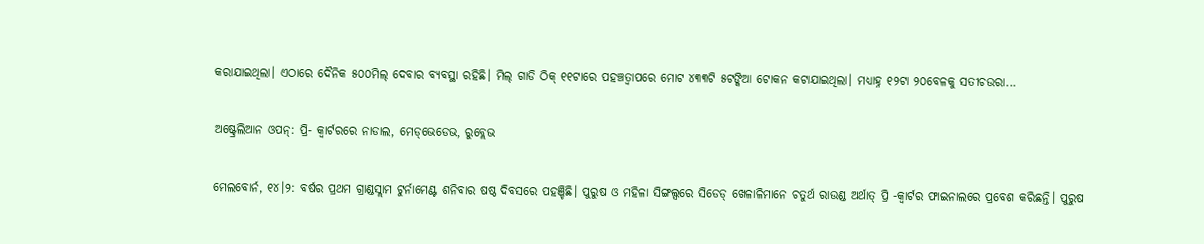କରାଯାଇଥିଲା। ଏଠାରେ ଦୈନିକ ୫୦୦ମିଲ୍‌ ଦେବାର ବ୍ୟବସ୍ଥା ରହିଛି। ମିଲ୍‌ ଗାଡି ଠିକ୍‌ ୧୧ଟାରେ ପହଞ୍ଚତ୍ବାପରେ ମୋଟ ୪୩୩ଟି ୫ଟଙ୍କିଆ ଟୋକନ କଟାଯାଇଥିଲା। ମଧ୍ୟାହ୍ନ ୧୨ଟା ୨୦ବେଳକୁ ସତୀଚଉରା...

ଅଷ୍ଟ୍ରେଲିଆନ ଓପନ୍: ପ୍ରି- କ୍ୱାର୍ଟରରେ ନାଡାଲ, ମେଡ୍‌ଭେଡେଭ, ରୁବ୍ଲେଭ

ମେଲବୋର୍ନ, ୧୪।୨: ବର୍ଷର ପ୍ରଥମ ଗ୍ରାଣ୍ଡସ୍ଲାମ ଟୁର୍ନାମେଣ୍ଟ ଶନିବାର ଷଷ୍ଠ ଦିବସରେ ପହଞ୍ଚିଛି। ପୁରୁଷ ଓ ମହିଳା ସିଙ୍ଗଲ୍ସରେ ସିଡେଡ୍‌ ଖେଳାଳିମାନେ ଚତୁର୍ଥ ରାଉଣ୍ଡ ଅର୍ଥାତ୍‌ ପ୍ରି -କ୍ୱାର୍ଟର ଫାଇନାଲରେ ପ୍ରବେଶ କରିଛନ୍ତି। ପୁରୁଷ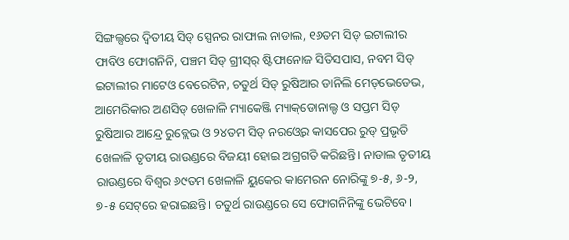ସିଙ୍ଗଲ୍ସରେ ଦ୍ୱିତୀୟ ସିଡ୍‌ ସ୍ପେନର ରାଫାଲ ନାଡାଲ, ୧୬ତମ ସିଡ୍‌ ଇଟାଲୀର ଫାବିଓ ଫୋଗନିନି, ପଞ୍ଚମ ସିଡ୍‌ ଗ୍ରୀସ୍‌ର୍‌ ଷ୍ଟିଫାନୋଜ ସିତିସପାସ, ନବମ ସିଡ୍‌ ଇଟାଲୀର ମାଟେଓ ବେରେଟିନ, ଚତୁର୍ଥ ସିଡ୍‌ ରୁଷିଆର ଡାନିଲି ମେଡ୍‌ଭେଡେଭ, ଆମେରିକାର ଅଣସିଡ୍‌ ଖେଳାଳି ମ୍ୟାକେଞ୍ଜି ମ୍ୟାକ୍‌ଡୋନାଲ୍ଡ ଓ ସପ୍ତମ ସିଡ୍‌ ରୁଷିଆର ଆନ୍ଦ୍ରେ ରୁବ୍ଲେଭ ଓ ୨୪ତମ ସିଡ୍‌ ନରଓ୍ବେର କାସପେର ରୁଡ୍‌ ପ୍ରଭୃତି ଖେଳାଳି ତୃତୀୟ ରାଉଣ୍ଡରେ ବିଜୟୀ ହୋଇ ଅଗ୍ରଗତି କରିଛନ୍ତି। ନାଡାଲ ତୃତୀୟ ରାଉଣ୍ଡରେ ବିଶ୍ୱର ୬୯ତମ ଖେଳାଳି ୟୁକେର କାମେରନ ନୋରିଙ୍କୁ ୭-୫, ୬-୨, ୭-୫ ସେଟ୍‌ରେ ହରାଇଛନ୍ତି। ଚତୁର୍ଥ ରାଉଣ୍ଡରେ ସେ ଫୋଗନିନିଙ୍କୁ ଭେଟିବେ।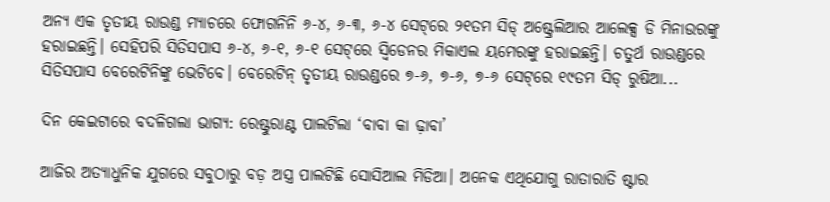ଅନ୍ୟ ଏକ ତୃତୀୟ ରାଉଣ୍ଡ ମ୍ୟାଚରେ ଫୋଗନିନି ୬-୪, ୬-୩, ୬-୪ ସେଟ୍‌ରେ ୨୧ତମ ସିଡ୍‌ ଅଷ୍ଟ୍ରେଲିଆର ଆଲେକ୍ସ ଡି ମିନାଉରଙ୍କୁ ହରାଇଛନ୍ତି। ସେହିପରି ସିତିସପାସ ୬-୪, ୬-୧, ୬-୧ ସେଟ୍‌ରେ ସ୍ବିଡେନର ମିକାଏଲ ୟମେରଙ୍କୁ ହରାଇଛନ୍ତି। ଚତୁର୍ଥ ରାଉଣ୍ଡରେ ସିତିସପାସ ବେରେଟିନିଙ୍କୁ ଭେଟିବେ। ବେରେଟିନ୍‌ ତୃତୀୟ ରାଉଣ୍ଡରେ ୭-୬, ୭-୬, ୭-୬ ସେଟ୍‌ରେ ୧୯ତମ ସିଡ୍‌ ରୁଷିଆ...

ଦିନ କେଇଟାରେ ବଦଳିଗଲା ଭାଗ୍ୟ: ରେଷ୍ଟୁରାଣ୍ଟ ପାଲଟିଲା ‘ବାବା କା ଢ଼ାବା’

ଆଜିର ଅତ୍ୟାଧୁନିକ ଯୁଗରେ ସବୁଠାରୁ ବଡ଼ ଅସ୍ତ୍ର ପାଲଟିଛି ସୋସିଆଲ ମିଡିଆ। ଅନେକ ଏଥିଯୋଗୁ ରାତାରାତି ଷ୍ଟାର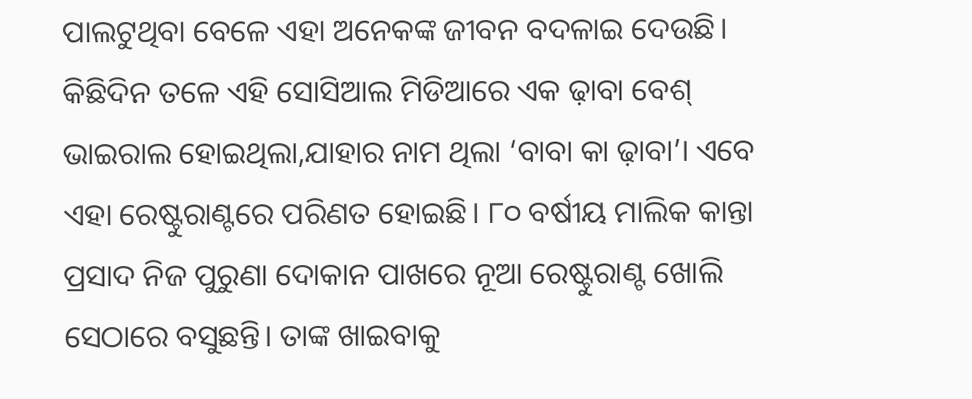ପାଲଟୁଥିବା ବେଳେ ଏହା ଅନେକଙ୍କ ଜୀବନ ବଦଳାଇ ଦେଉଛି। କିଛିଦିନ ତଳେ ଏହି ସୋସିଆଲ ମିଡିଆରେ ଏକ ଢ଼ାବା ବେଶ୍‌ ଭାଇରାଲ ହୋଇଥିଲା,ଯାହାର ନାମ ଥିଲା ‘ବାବା କା ଢ଼ାବା’। ଏବେ ଏହା ରେଷ୍ଟୁରାଣ୍ଟରେ ପରିଣତ ହୋଇଛି। ୮୦ ବର୍ଷୀୟ ମାଲିକ କାନ୍ତା ପ୍ରସାଦ ନିଜ ପୁରୁଣା ଦୋକାନ ପାଖରେ ନୂଆ ରେଷ୍ଟୁରାଣ୍ଟ ଖୋଲି ସେଠାରେ ବସୁଛନ୍ତି। ତାଙ୍କ ଖାଇବାକୁ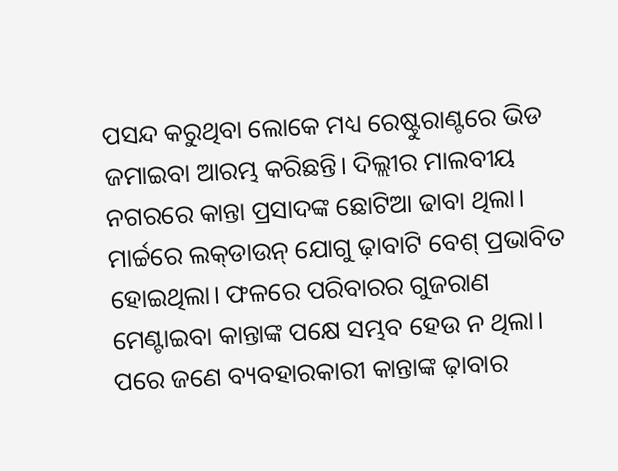ପସନ୍ଦ କରୁଥିବା ଲୋକେ ମଧ୍ୟ ରେଷ୍ଟୁରାଣ୍ଟରେ ଭିଡ ଜମାଇବା ଆରମ୍ଭ କରିଛନ୍ତି। ଦିଲ୍ଲୀର ମାଲବୀୟ ନଗରରେ କାନ୍ତା ପ୍ରସାଦଙ୍କ ଛୋଟିଆ ଢାବା ଥିଲା। ମାର୍ଚ୍ଚରେ ଲକ୍‌ଡାଉନ୍‌ ଯୋଗୁ ଢ଼ାବାଟି ବେଶ୍‌ ପ୍ରଭାବିତ ହୋଇଥିଲା। ଫଳରେ ପରିବାରର ଗୁଜରାଣ ମେଣ୍ଟାଇବା କାନ୍ତାଙ୍କ ପକ୍ଷେ ସମ୍ଭବ ହେଉ ନ ଥିଲା। ପରେ ଜଣେ ବ୍ୟବହାରକାରୀ କାନ୍ତାଙ୍କ ଢ଼ାବାର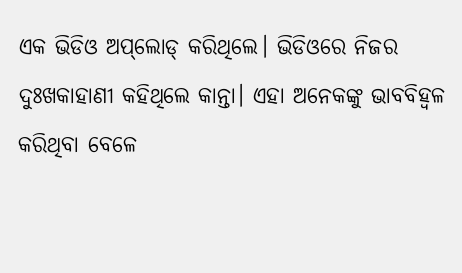ଏକ ଭିଡିଓ ଅପ୍‌ଲୋଡ୍‌ କରିଥିଲେ। ଭିଡିଓରେ ନିଜର ଦୁଃଖକାହାଣୀ କହିଥିଲେ କାନ୍ତା। ଏହା ଅନେକଙ୍କୁ ଭାବବିହ୍ବଳ କରିଥିବା ବେଳେ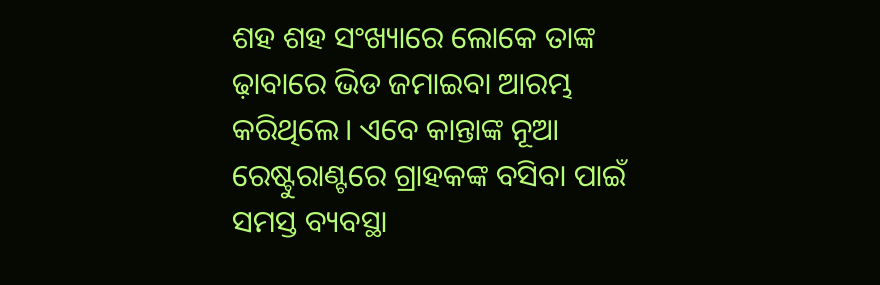ଶହ ଶହ ସଂଖ୍ୟାରେ ଲୋକେ ତାଙ୍କ ଢ଼ାବାରେ ଭିଡ ଜମାଇବା ଆରମ୍ଭ କରିଥିଲେ। ଏବେ କାନ୍ତାଙ୍କ ନୂଆ ରେଷ୍ଟୁରାଣ୍ଟରେ ଗ୍ରାହକଙ୍କ ବସିବା ପାଇଁ ସମସ୍ତ ବ୍ୟବସ୍ଥା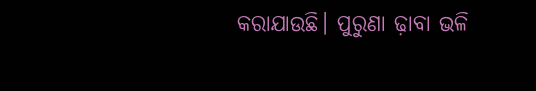କରାଯାଉଛି। ପୁରୁଣା ଢ଼ାବା ଭଳି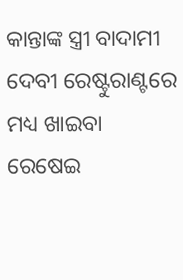କାନ୍ତାଙ୍କ ସ୍ତ୍ରୀ ବାଦାମୀ ଦେବୀ ରେଷ୍ଟୁରାଣ୍ଟରେ ମଧ୍ୟ ଖାଇବା ରେଷେଇ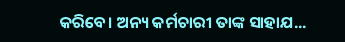କରିବେ। ଅନ୍ୟ କର୍ମଚାରୀ ତାଙ୍କ ସାହାଯ...